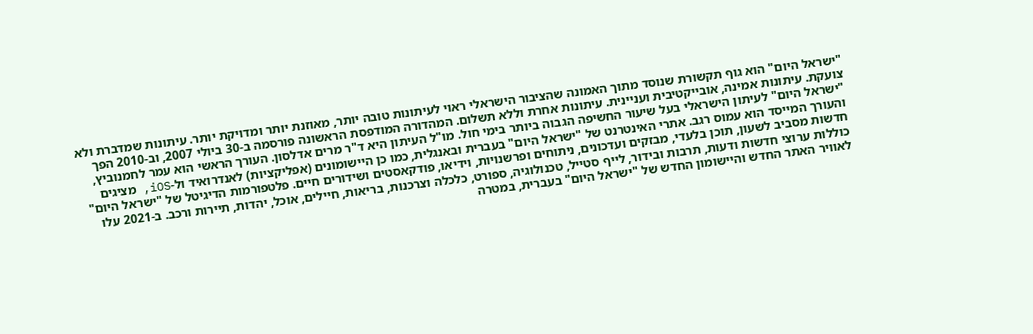"ישראל היום" הוא גוף תקשורת שנוסד מתוך האמונה שהציבור הישראלי ראוי לעיתונות טובה יותר, מאוזנת יותר ומדויקת יותר. עיתונות שמדברת ולא צועקת. עיתונות אמינה, אובייקטיבית ועניינית. עיתונות אחרת וללא תשלום. המהדורה המודפסת הראשונה פורסמה ב-30 ביולי 2007, וב-2010 הפך "ישראל היום" לעיתון הישראלי בעל שיעור החשיפה הגבוה ביותר בימי חול. מו"ל העיתון היא ד"ר מרים אדלסון. העורך הראשי הוא עמר לחמנוביץ, והעורך המייסד הוא עמוס רגב. אתרי האינטרנט של "ישראל היום" בעברית ובאנגלית, כמו כן היישומונים (אפליקציות) לאנדרואיד ול-iOS, מציגים חדשות מסביב לשעון, תוכן בלעדי, מבזקים ועדכונים, ניתוחים ופרשנויות, וידיאו, פודקאסטים ושידורים חיים. פלטפורמות הדיגיטל של "ישראל היום" כוללות ערוצי חדשות ודעות, תרבות ובידור, לייף סטייל, טכנולוגיה, ספורט, כלכלה וצרכנות, בריאות, חיילים, אוכל, יהדות, תיירות ורכב. ב-2021 עלו לאוויר האתר החדש והיישומון החדש של "ישראל היום" בעברית, במטרה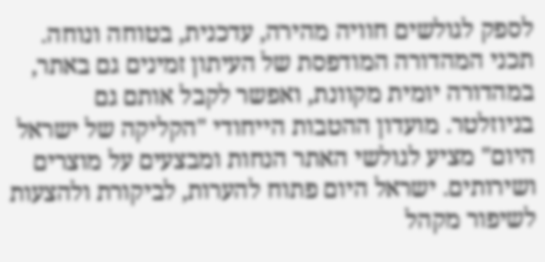לספק לגולשים חוויה מהירה, עדכנית, בטוחה ונוחה. תכני המהדורה המודפסת של העיתון זמינים גם באתר, במהדורה יומית מקוונת, ואפשר לקבל אותם גם בניוזלטר. מועדון ההטבות הייחודי "הקליקה של ישראל היום" מציע לגולשי האתר הנחות ומבצעים על מוצרים ושירותים. ישראל היום פתוח להערות, לביקורת ולהצעות לשיפור מקהל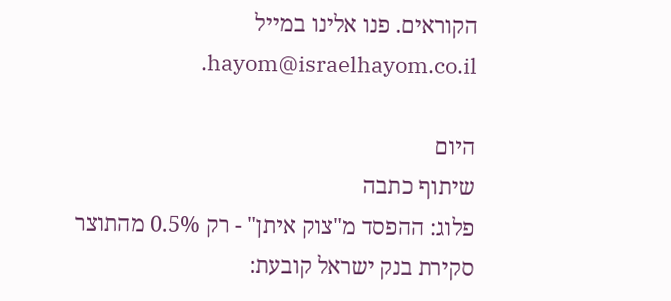הקוראים. פנו אלינו במייל hayom@israelhayom.co.il.

היום
שיתוף כתבה
פלוג: ההפסד מ"צוק איתן" - רק 0.5% מהתוצר
סקירת בנק ישראל קובעת: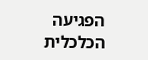הפגיעה הכלכלית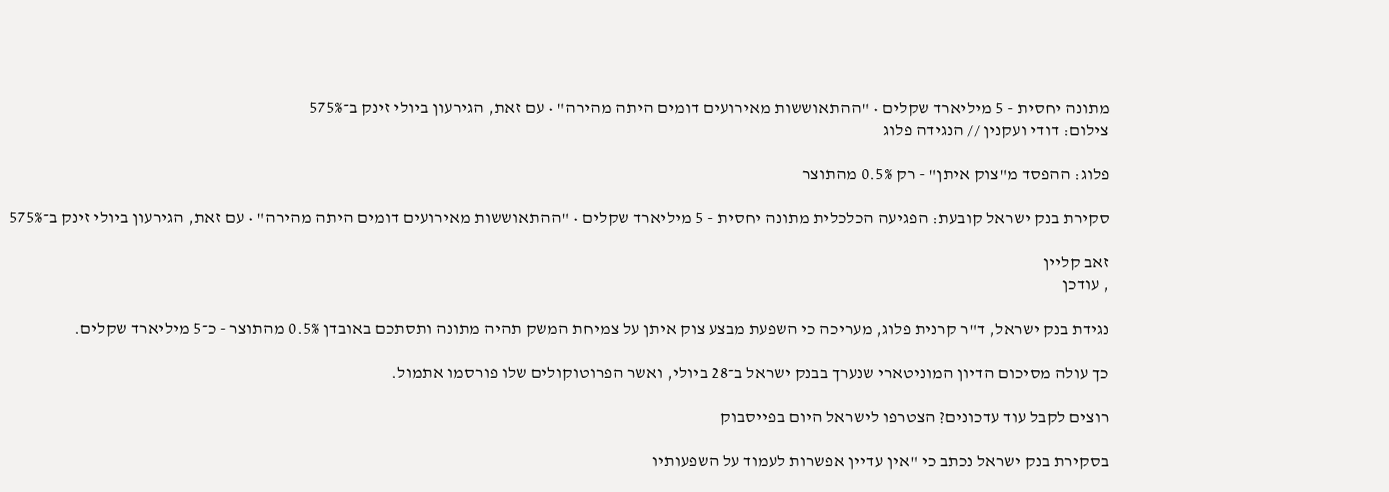מתונה יחסית - 5 מיליארד שקלים • "ההתאוששות מאירועים דומים היתה מהירה" • עם זאת, הגירעון ביולי זינק ב־575%
צילום: דודי ועקנין // הנגידה פלוג

פלוג: ההפסד מ"צוק איתן" - רק 0.5% מהתוצר

סקירת בנק ישראל קובעת: הפגיעה הכלכלית מתונה יחסית - 5 מיליארד שקלים • "ההתאוששות מאירועים דומים היתה מהירה" • עם זאת, הגירעון ביולי זינק ב־575%

זאב קליין
, עודכן

נגידת בנק ישראל, ד"ר קרנית פלוג, מעריכה כי השפעת מבצע צוק איתן על צמיחת המשק תהיה מתונה ותסתכם באובדן 0.5% מהתוצר - כ־5 מיליארד שקלים.

כך עולה מסיכום הדיון המוניטארי שנערך בבנק ישראל ב־28 ביולי, ואשר הפרוטוקולים שלו פורסמו אתמול.

רוצים לקבל עוד עדכונים? הצטרפו לישראל היום בפייסבוק

בסקירת בנק ישראל נכתב כי "אין עדיין אפשרות לעמוד על השפעותיו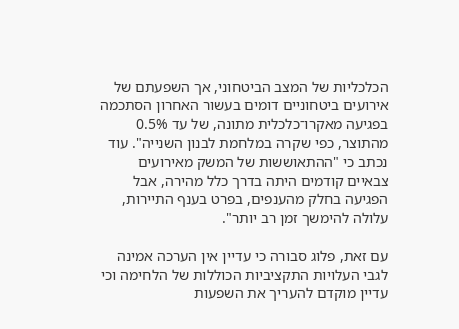הכלכליות של המצב הביטחוני, אך השפעתם של אירועים ביטחוניים דומים בעשור האחרון הסתכמה בפגיעה מאקרו־כלכלית מתונה, של עד 0.5% מהתוצר, כפי שקרה במלחמת לבנון השנייה". עוד נכתב כי "ההתאוששות של המשק מאירועים צבאיים קודמים היתה בדרך כלל מהירה, אבל הפגיעה בחלק מהענפים, בפרט בענף התיירות, עלולה להימשך זמן רב יותר".

עם זאת, פלוג סבורה כי עדיין אין הערכה אמינה לגבי העלויות התקציביות הכוללות של הלחימה וכי עדיין מוקדם להעריך את השפעות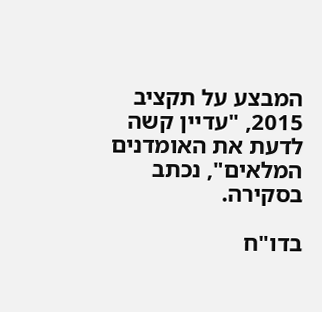המבצע על תקציב 2015, "עדיין קשה לדעת את האומדנים המלאים", נכתב בסקירה.

בדו"ח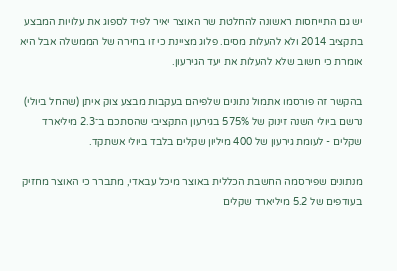יש גם התייחסות ראשונה להחלטת שר האוצר יאיר לפיד לספוג את עלויות המבצע בתקציב 2014 ולא להעלות מסים. פלוג מציינת כי זו בחירה של הממשלה אבל היא אומרת כי חשוב שלא להעלות את יעד הגירעון.

בהקשר זה פורסמו אתמול נתונים שלפיהם בעקבות מבצע צוק איתן (שהחל ביולי) נרשם ביולי השנה זינוק של 575% בגירעון התקציבי שהסתכם ב־2.3 מיליארד שקלים - לעומת גירעון של 400 מיליון שקלים בלבד ביולי אשתקד.

מנתונים שפירסמה החשבת הכללית באוצר מיכל עבאדי, מתברר כי האוצר מחזיק בעודפים של 5.2 מיליארד שקלים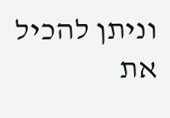וניתן להכיל את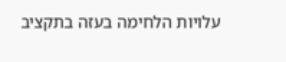עלויות הלחימה בעזה בתקציב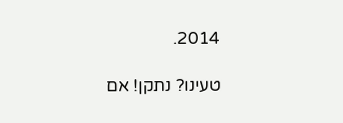2014.

טעינו? נתקן! אם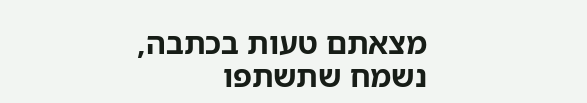מצאתם טעות בכתבה, נשמח שתשתפו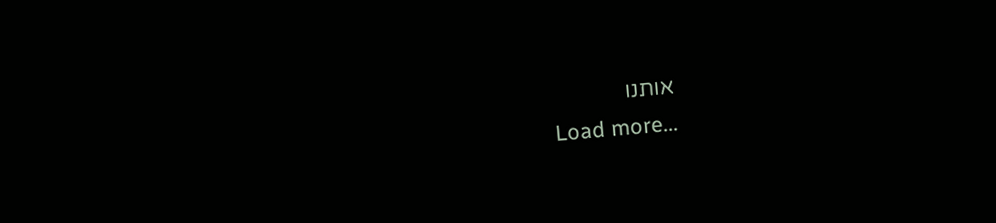אותנו
Load more...